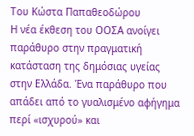Του Κώστα Παπαθεοδώρου
Η νέα έκθεση του ΟΟΣΑ ανοίγει παράθυρο στην πραγματική κατάσταση της δημόσιας υγείας στην Ελλάδα. Ένα παράθυρο που απάδει από το γυαλισμένο αφήγημα περί «ισχυρού» και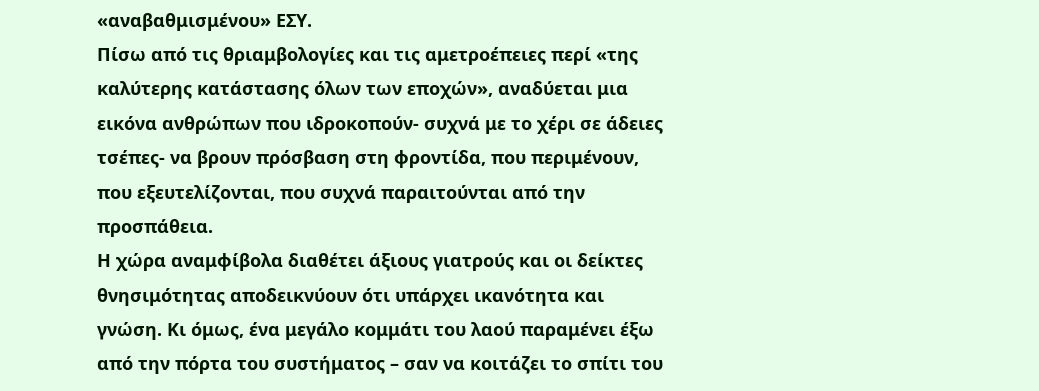«αναβαθμισμένου» ΕΣΥ.
Πίσω από τις θριαμβολογίες και τις αμετροέπειες περί «της καλύτερης κατάστασης όλων των εποχών», αναδύεται μια εικόνα ανθρώπων που ιδροκοπούν- συχνά με το χέρι σε άδειες τσέπες- να βρουν πρόσβαση στη φροντίδα, που περιμένουν, που εξευτελίζονται, που συχνά παραιτούνται από την προσπάθεια.
Η χώρα αναμφίβολα διαθέτει άξιους γιατρούς και οι δείκτες θνησιμότητας αποδεικνύουν ότι υπάρχει ικανότητα και γνώση. Κι όμως, ένα μεγάλο κομμάτι του λαού παραμένει έξω από την πόρτα του συστήματος – σαν να κοιτάζει το σπίτι του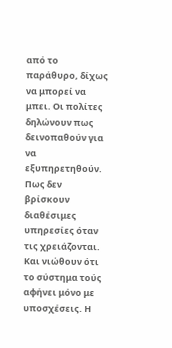από το παράθυρο, δίχως να μπορεί να μπει. Οι πολίτες δηλώνουν πως δεινοπαθούν για να εξυπηρετηθούν. Πως δεν βρίσκουν διαθέσιμες υπηρεσίες όταν τις χρειάζονται. Και νιώθουν ότι το σύστημα τούς αφήνει μόνο με υποσχέσεις. Η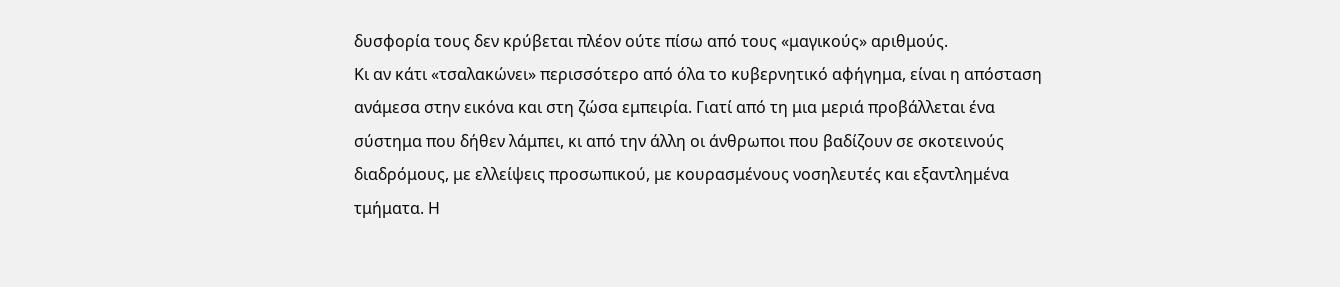δυσφορία τους δεν κρύβεται πλέον ούτε πίσω από τους «μαγικούς» αριθμούς.
Κι αν κάτι «τσαλακώνει» περισσότερο από όλα το κυβερνητικό αφήγημα, είναι η απόσταση ανάμεσα στην εικόνα και στη ζώσα εμπειρία. Γιατί από τη μια μεριά προβάλλεται ένα σύστημα που δήθεν λάμπει, κι από την άλλη οι άνθρωποι που βαδίζουν σε σκοτεινούς διαδρόμους, με ελλείψεις προσωπικού, με κουρασμένους νοσηλευτές και εξαντλημένα τμήματα. Η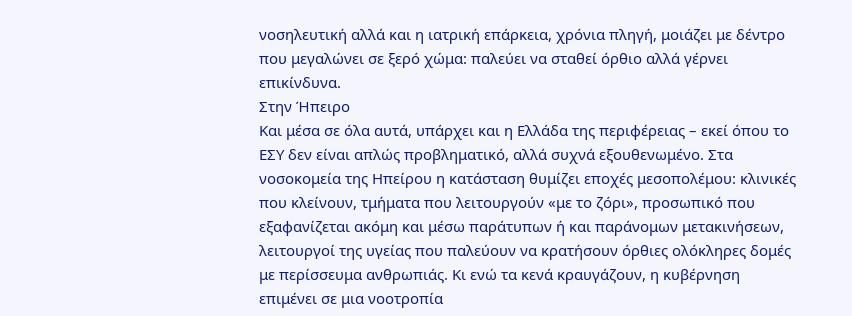νοσηλευτική αλλά και η ιατρική επάρκεια, χρόνια πληγή, μοιάζει με δέντρο που μεγαλώνει σε ξερό χώμα: παλεύει να σταθεί όρθιο αλλά γέρνει επικίνδυνα.
Στην Ήπειρο
Και μέσα σε όλα αυτά, υπάρχει και η Ελλάδα της περιφέρειας – εκεί όπου το ΕΣΥ δεν είναι απλώς προβληματικό, αλλά συχνά εξουθενωμένο. Στα νοσοκομεία της Ηπείρου η κατάσταση θυμίζει εποχές μεσοπολέμου: κλινικές που κλείνουν, τμήματα που λειτουργούν «με το ζόρι», προσωπικό που εξαφανίζεται ακόμη και μέσω παράτυπων ή και παράνομων μετακινήσεων, λειτουργοί της υγείας που παλεύουν να κρατήσουν όρθιες ολόκληρες δομές με περίσσευμα ανθρωπιάς. Κι ενώ τα κενά κραυγάζουν, η κυβέρνηση επιμένει σε μια νοοτροπία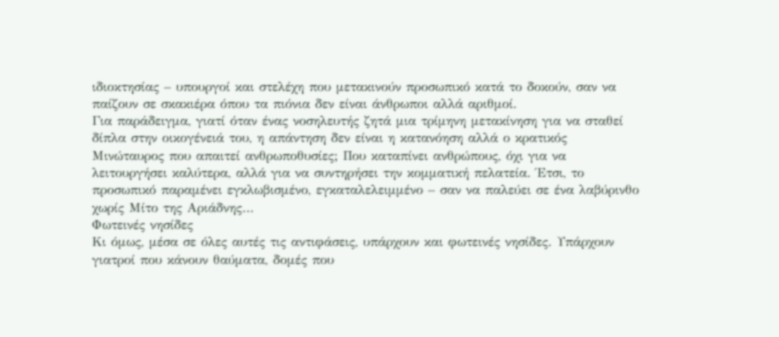ιδιοκτησίας – υπουργοί και στελέχη που μετακινούν προσωπικό κατά το δοκούν, σαν να παίζουν σε σκακιέρα όπου τα πιόνια δεν είναι άνθρωποι αλλά αριθμοί.
Για παράδειγμα, γιατί όταν ένας νοσηλευτής ζητά μια τρίμηνη μετακίνηση για να σταθεί δίπλα στην οικογένειά του, η απάντηση δεν είναι η κατανόηση αλλά ο κρατικός Μινώταυρος που απαιτεί ανθρωποθυσίες; Που καταπίνει ανθρώπους, όχι για να λειτουργήσει καλύτερα, αλλά για να συντηρήσει την κομματική πελατεία. Έτσι, το προσωπικό παραμένει εγκλωβισμένο, εγκαταλελειμμένο – σαν να παλεύει σε ένα λαβύρινθο χωρίς Μίτο της Αριάδνης…
Φωτεινές νησίδες
Κι όμως, μέσα σε όλες αυτές τις αντιφάσεις, υπάρχουν και φωτεινές νησίδες. Υπάρχουν γιατροί που κάνουν θαύματα, δομές που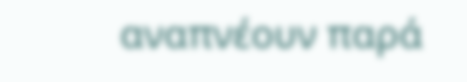αναπνέουν παρά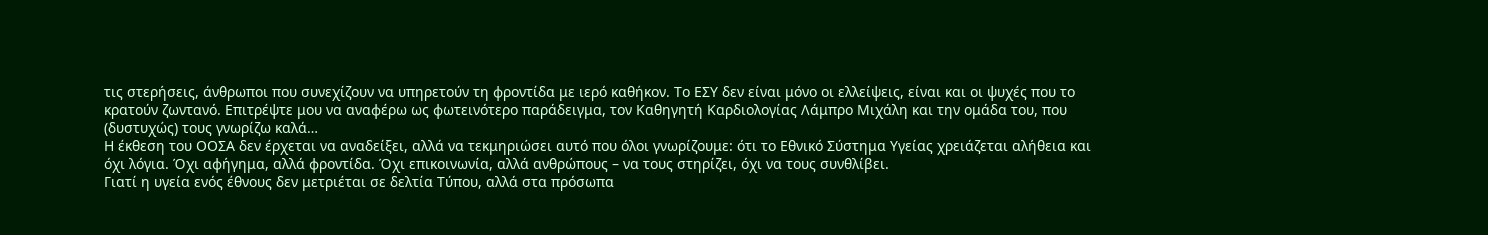τις στερήσεις, άνθρωποι που συνεχίζουν να υπηρετούν τη φροντίδα με ιερό καθήκον. Το ΕΣΥ δεν είναι μόνο οι ελλείψεις, είναι και οι ψυχές που το κρατούν ζωντανό. Επιτρέψτε μου να αναφέρω ως φωτεινότερο παράδειγμα, τον Καθηγητή Καρδιολογίας Λάμπρο Μιχάλη και την ομάδα του, που (δυστυχώς) τους γνωρίζω καλά…
Η έκθεση του ΟΟΣΑ δεν έρχεται να αναδείξει, αλλά να τεκμηριώσει αυτό που όλοι γνωρίζουμε: ότι το Εθνικό Σύστημα Υγείας χρειάζεται αλήθεια και όχι λόγια. Όχι αφήγημα, αλλά φροντίδα. Όχι επικοινωνία, αλλά ανθρώπους – να τους στηρίζει, όχι να τους συνθλίβει.
Γιατί η υγεία ενός έθνους δεν μετριέται σε δελτία Τύπου, αλλά στα πρόσωπα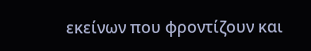εκείνων που φροντίζουν και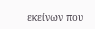εκείνων που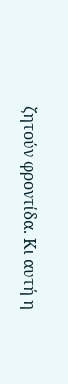ζητούν φροντίδα. Κι αυτή η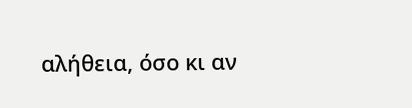αλήθεια, όσο κι αν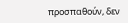προσπαθούν, δεν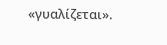«γυαλίζεται».